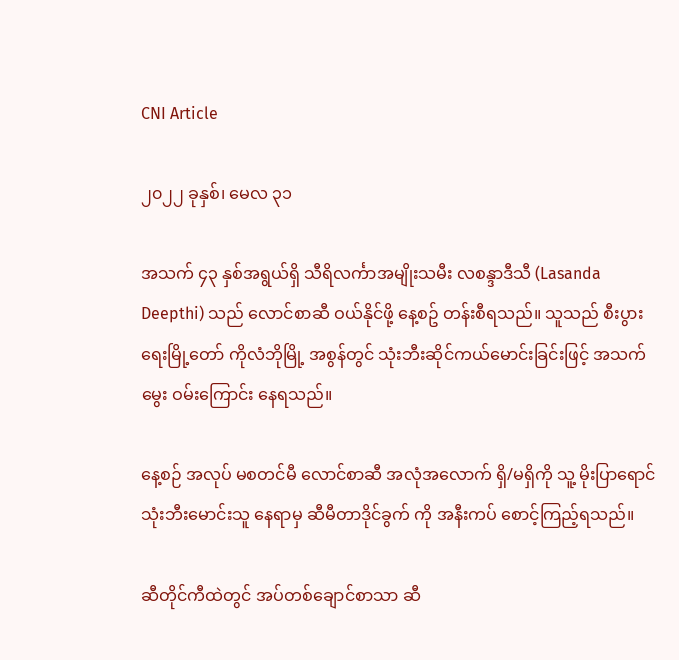CNI Article

၂၀၂၂ ခုနှစ်၊ မေလ ၃၁

အသက် ၄၃ နှစ်အရွယ်ရှိ သီရိလင်္ကာအမျိုးသမီး လစန္ဒာဒီသီ (Lasanda Deepthi) သည် လောင်စာဆီ ဝယ်နိုင်ဖို့ နေ့စဥ် တန်းစီရသည်။ သူသည် စီးပွားရေးမြို့တော် ကိုလံဘိုမြို့ အစွန်တွင် သုံးဘီးဆိုင်ကယ်မောင်းခြင်းဖြင့် အသက်မွေး ဝမ်းကြောင်း နေရသည်။

နေ့စဉ် အလုပ် မစတင်မီ လောင်စာဆီ အလုံအလောက် ရှိ/မရှိကို သူ့ မိုးပြာရောင် သုံးဘီးမောင်းသူ နေရာမှ ဆီမီတာဒိုင်ခွက် ကို အနီးကပ် စောင့်ကြည့်ရသည်။

ဆီတိုင်ကီထဲတွင် အပ်တစ်ချောင်စာသာ ဆီ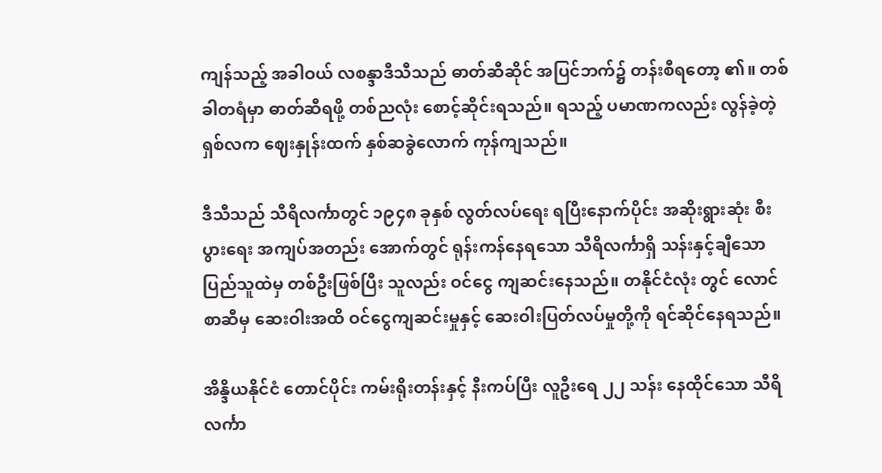ကျန်သည့် အခါဝယ် လစန္ဒာဒီသီသည် ဓာတ်ဆီဆိုင် အပြင်ဘက်၌ တန်းစီရတော့ ၏။ တစ်ခါတရံမှာ ဓာတ်ဆီရဖို့ တစ်ညလုံး စောင့်ဆိုင်းရသည်။ ရသည့် ပမာဏကလည်း လွန်ခဲ့တဲ့ ရှစ်လက ဈေးနှုန်းထက် နှစ်ဆခွဲလောက် ကုန်ကျသည်။

ဒီသီသည် သီရိလင်္ကာတွင် ၁၉၄၈ ခုနှစ် လွတ်လပ်ရေး ရပြီးနောက်ပိုင်း အဆိုးရွားဆုံး စီးပွားရေး အကျပ်အတည်း အောက်တွင် ရုန်းကန်နေရသော သီရိလင်္ကာရှိ သန်းနှင့်ချီသော ပြည်သူထဲမှ တစ်ဦးဖြစ်ပြီး သူလည်း ဝင်ငွေ ကျဆင်းနေသည်။ တနိုင်ငံလုံး တွင် လောင်စာဆီမှ ဆေးဝါးအထိ ဝင်ငွေကျဆင်းမှုနှင့် ဆေးဝါးပြတ်လပ်မှုတို့ကို ရင်ဆိုင်နေရသည်။

အိန္ဒိယနိုင်ငံ တောင်ပိုင်း ကမ်းရိုးတန်းနှင့် နီးကပ်ပြီး လူဦးရေ ၂၂ သန်း နေထိုင်သော သီရိလင်္ကာ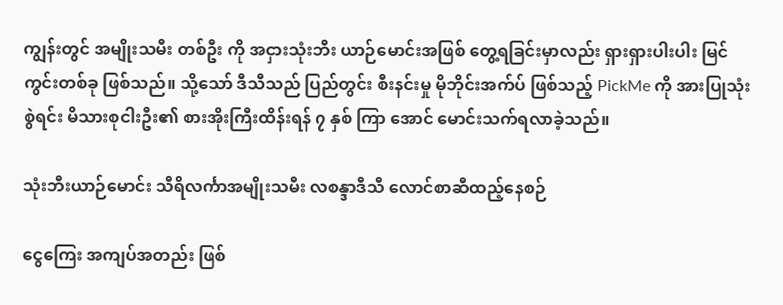ကျွန်းတွင် အမျိုးသမီး တစ်ဦး ကို အငှားသုံးဘီး ယာဉ်မောင်းအဖြစ် တွေ့ရခြင်းမှာလည်း ရှားရှားပါးပါး မြင်ကွင်းတစ်ခု ဖြစ်သည်။ သို့သော် ဒီသီသည် ပြည်တွင်း စီးနင်းမှု မိုဘိုင်းအက်ပ် ဖြစ်သည့် PickMe ကို အားပြုသုံးစွဲရင်း မိသားစုငါးဦး၏ စားအိုးကြီးထိန်းရန် ၇ နှစ် ကြာ အောင် မောင်းသက်ရလာခဲ့သည်။

သုံးဘီးယာဉ်မောင်း သီရိလင်္ကာအမျိုးသမီး လစန္ဒာဒီသီ လောင်စာဆီထည့်နေစဉ်

ငွေကြေး အကျပ်အတည်း ဖြစ်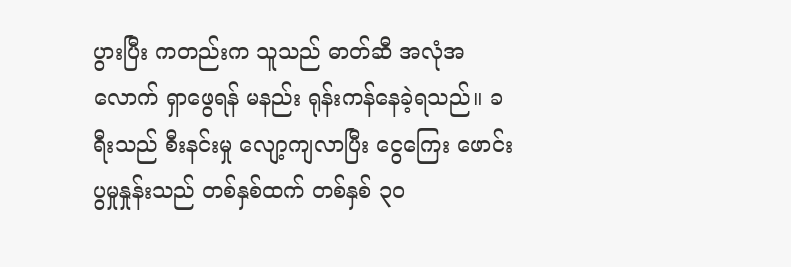ပွားပြီး ကတည်းက သူသည် ဓာတ်ဆီ အလုံအလောက် ရှာဖွေရန် မနည်း ရုန်းကန်နေခဲ့ရသည်။ ခရီးသည် စီးနင်းမှု လျော့ကျလာပြီး ငွေကြေး ဖောင်းပွမှုနှုန်းသည် တစ်နှစ်ထက် တစ်နှစ် ၃၀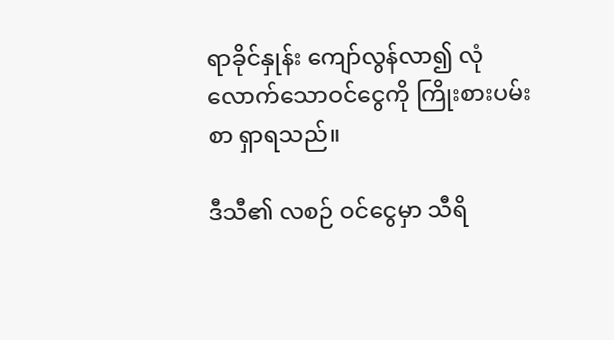ရာခိုင်နှုန်း ကျော်လွန်လာ၍ လုံလောက်သောဝင်ငွေကို ကြိုးစားပမ်းစာ ရှာရသည်။

ဒီသီ၏ လစဉ် ဝင်ငွေမှာ သီရိ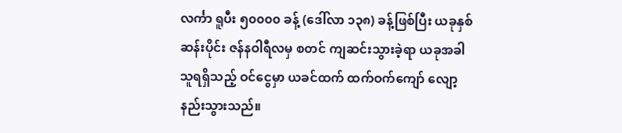လင်္ကာ ရူပီး ၅၀၀၀၀ ခန့် (ဒေါ်လာ ၁၃၈) ခန့်ဖြစ်ပြီး ယခုနှစ်ဆန်းပိုင်း ဇန်နဝါရီလမှ စတင် ကျဆင်းသွားခဲ့ရာ ယခုအခါ သူရရှိသည့် ဝင်ငွေမှာ ယခင်ထက် ထက်ဝက်ကျော် လျော့နည်းသွားသည်။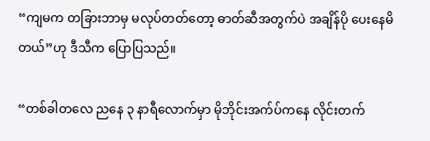“ကျမက တခြားဘာမှ မလုပ်တတ်တော့ ဓာတ်ဆီအတွက်ပဲ အချိန်ပို ပေးနေမိတယ်”ဟု ဒီသီက ပြောပြသည်။

“တစ်ခါတလေ ညနေ ၃ နာရီလောက်မှာ မိုဘိုင်းအက်ပ်ကနေ လိုင်းတက်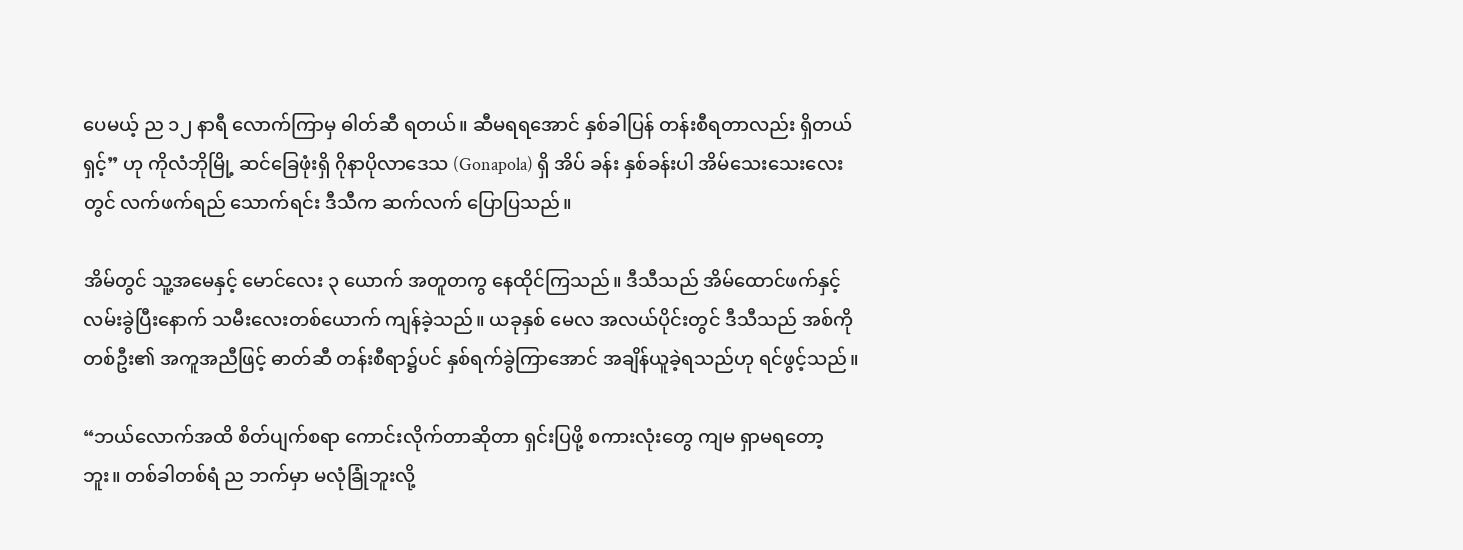ပေမယ့် ည ၁၂ နာရီ လောက်ကြာမှ ဓါတ်ဆီ ရတယ်။ ဆီမရရအောင် နှစ်ခါပြန် တန်းစီရတာလည်း ရှိတယ်ရှင့်” ဟု ကိုလံဘိုမြို့ ဆင်ခြေဖုံးရှိ ဂိုနာပိုလာဒေသ (Gonapola) ရှိ အိပ် ခန်း နှစ်ခန်းပါ အိမ်သေးသေးလေးတွင် လက်ဖက်ရည် သောက်ရင်း ဒီသီက ဆက်လက် ပြောပြသည်။

အိမ်တွင် သူ့အမေနှင့် မောင်လေး ၃ ယောက် အတူတကွ နေထိုင်ကြသည်။ ဒီသီသည် အိမ်ထောင်ဖက်နှင့် လမ်းခွဲပြီးနောက် သမီးလေးတစ်ယောက် ကျန်ခဲ့သည်။ ယခုနှစ် မေလ အလယ်ပိုင်းတွင် ဒီသီသည် အစ်ကိုတစ်ဦး၏ အကူအညီဖြင့် ဓာတ်ဆီ တန်းစီရာ၌ပင် နှစ်ရက်ခွဲကြာအောင် အချိန်ယူခဲ့ရသည်ဟု ရင်ဖွင့်သည်။

“ဘယ်လောက်အထိ စိတ်ပျက်စရာ ကောင်းလိုက်တာဆိုတာ ရှင်းပြဖို့ စကားလုံးတွေ ကျမ ရှာမရတော့ဘူး။ တစ်ခါတစ်ရံ ည ဘက်မှာ မလုံခြုံဘူးလို့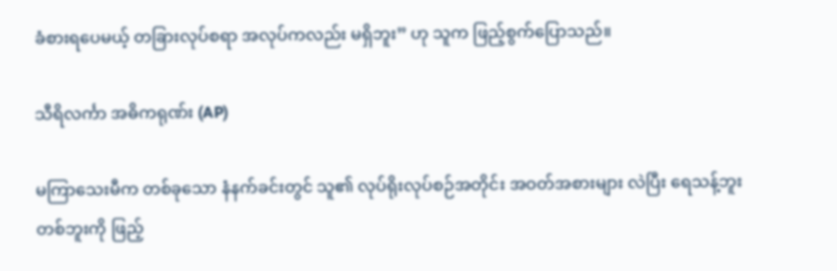ခံစားရပေမယ့် တခြားလုပ်စရာ အလုပ်ကလည်း မရှိဘူး” ဟု သူက ဖြည့်စွက်ပြောသည်။

သီရိလင်္ကာ အဓိကရုဏ်း (AP)

မကြာသေးမီက တစ်ခုသော နံနက်ခင်းတွင် သူ၏ လုပ်ရိုးလုပ်စဉ်အတိုင်း အဝတ်အစားများ လဲပြီး ရေသန့်ဘူး တစ်ဘူးကို ဖြည့်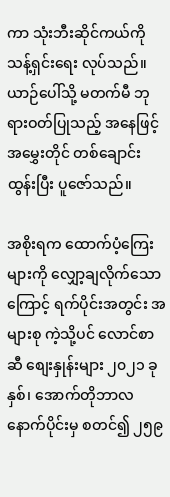ကာ သုံးဘီးဆိုင်ကယ်ကို သန့်ရှင်းရေး လုပ်သည်။ ယာဉ်ပေါ်သို့ မတက်မီ ဘုရားဝတ်ပြုသည့် အနေဖြင့် အမွှေးတိုင် တစ်ချောင်း ထွန်းပြီး ပူဇော်သည်။

အစိုးရက ထောက်ပံ့ကြေးများကို လျှော့ချလိုက်သောကြောင့် ရက်ပိုင်းအတွင်း အများစု ကဲ့သို့ပင် လောင်စာဆီ စျေးနှုန်းများ ၂၀၂၁ ခုနှစ်၊ အောက်တိုဘာလ နောက်ပိုင်းမှ စတင်၍ ၂၅၉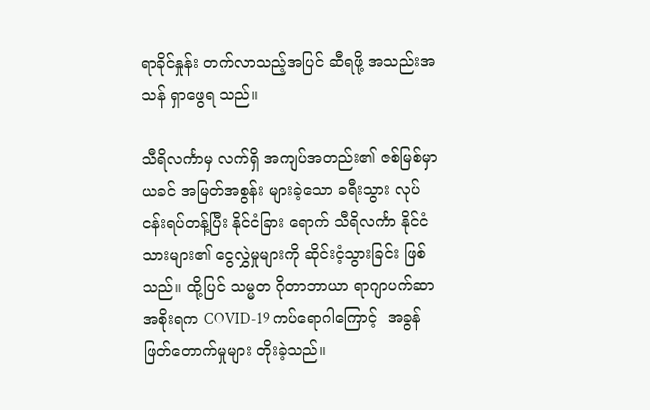ရာခိုင်နှုန်း တက်လာသည့်အပြင် ဆီရဖို့ အသည်းအသန် ရှာဖွေရ သည်။

သီရိလင်္ကာမှ လက်ရှိ အကျပ်အတည်း၏ ဇစ်မြစ်မှာ ယခင် အမြတ်အစွန်း များခဲ့သော ခရီးသွား လုပ်ငန်းရပ်တန့်ပြီး နိုင်ငံခြား ရောက် သီရိလင်္ကာ နိုင်ငံသားများ၏ ငွေလွှဲမှုများကို ဆိုင်းငံ့သွားခြင်း ဖြစ်သည်။ ထို့ပြင် သမ္မတ ဂိုတာဘာယာ ရာဂျာပက်ဆာ အစိုးရက COVID-19 ကပ်ရောဂါကြောင့်  အခွန်ဖြတ်တောက်မှုများ တိုးခဲ့သည်။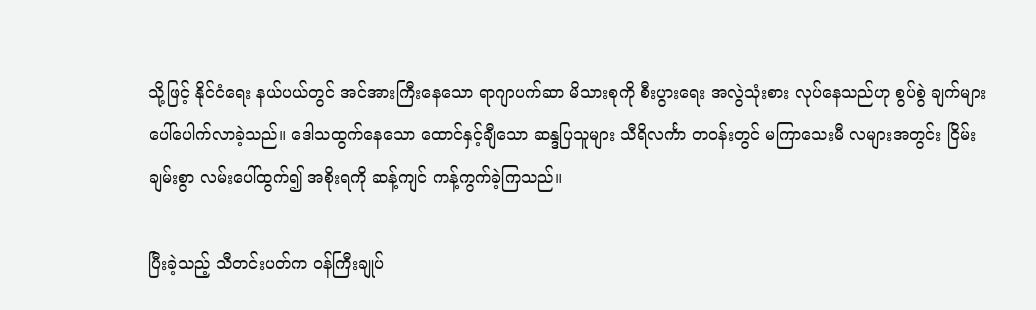သို့ဖြင့် နိုင်ငံရေး နယ်ပယ်တွင် အင်အားကြီးနေသော ရာဂျာပက်ဆာ မိသားစုကို စီးပွားရေး အလွဲသုံးစား လုပ်နေသည်ဟု စွပ်စွဲ ချက်များ ပေါ်ပေါက်လာခဲ့သည်။ ဒေါသထွက်နေသော ထောင်နှင့်ချီသော ဆန္ဒပြသူများ သီရိလင်္ကာ တဝန်းတွင် မကြာသေးမီ လများအတွင်း ငြိမ်းချမ်းစွာ လမ်းပေါ်ထွက်၍ အစိုးရကို ဆန့်ကျင် ကန့်ကွက်ခဲ့ကြသည်။

ပြီးခဲ့သည့် သီတင်းပတ်က ဝန်ကြီးချုပ်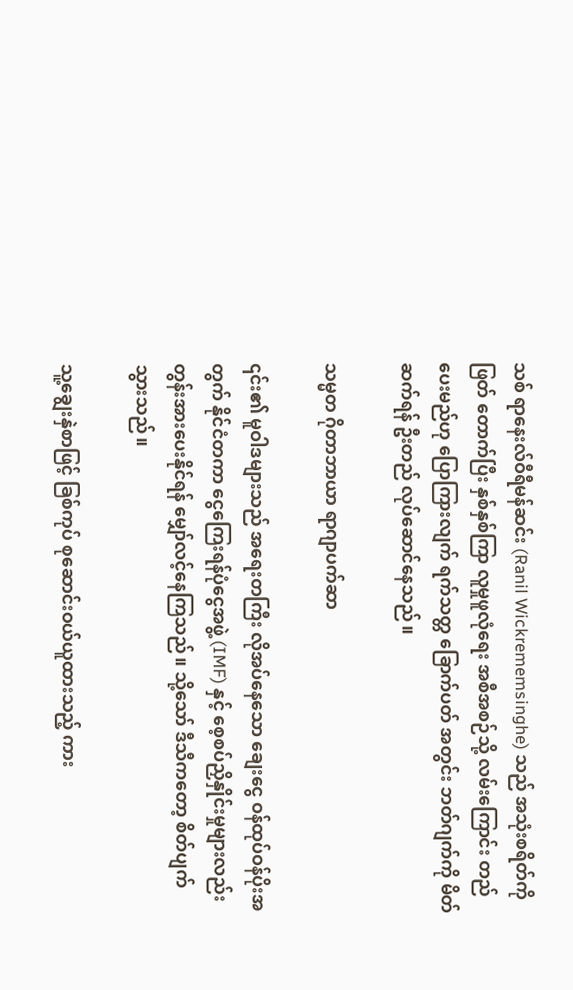သစ် ရာနေးလ်ဝီရီမန်ဆင်း (Ranil Wickrememsinghe) သည် အသုံးစရိတ်ကို ဖြတ် တောက်ပြီး နှစ်နှစ်ကြာ လူမှုဖူလုံရေး အစီအစဉ်သို့ လမ်းကြောင်း တည်ပေးမည်ဟု ပြောကြားလျက် ရက်သတ္တ ခြောက်ပတ် အတွင်း ဘတ်ဂျက်ကို မိတ်ဆက်ရန် ဦးတည် လုပ်ဆောင်နေသည်။

သမ္မတ ဂိုတာဘာယာ ရာဂျာပက်ဆာ

၎င်း၏ မူဝါဒများသည် အရေးတကြီး လိုအပ်နေသော ချေးငွေ ဝန်ထုပ်ဝန်ပိုးအတွက် နိုင်ငံတကာ ငွေကြေးရန်ပုံငွေအဖွဲ့ (IMF) နှင့် စေ့စပ်ညှိနှိုင်းမှုများလည်း တွန်းအားပေးနိုင်ရန် မျှော်လင့်နေကြသည်။ သို့သော် ဒီသီကတော့ စိတ်ပျက်သွားသည်။

သူ့ချွေးနှဲစာဖြင့် ခြစ်ကုပ် စုဆောင်းဝယ်ယူထားသည့် ကား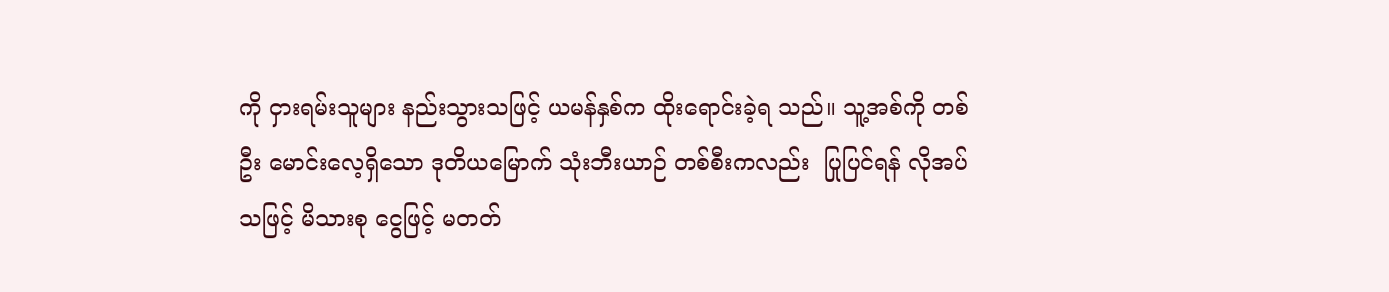ကို ငှားရမ်းသူများ နည်းသွားသဖြင့် ယမန်နှစ်က ထိုးရောင်းခဲ့ရ သည်။ သူ့အစ်ကို တစ်ဦး မောင်းလေ့ရှိသော ဒုတိယမြောက် သုံးဘီးယာဉ် တစ်စီးကလည်း  ပြုပြင်ရန် လိုအပ်သဖြင့် မိသားစု ငွေဖြင့် မတတ်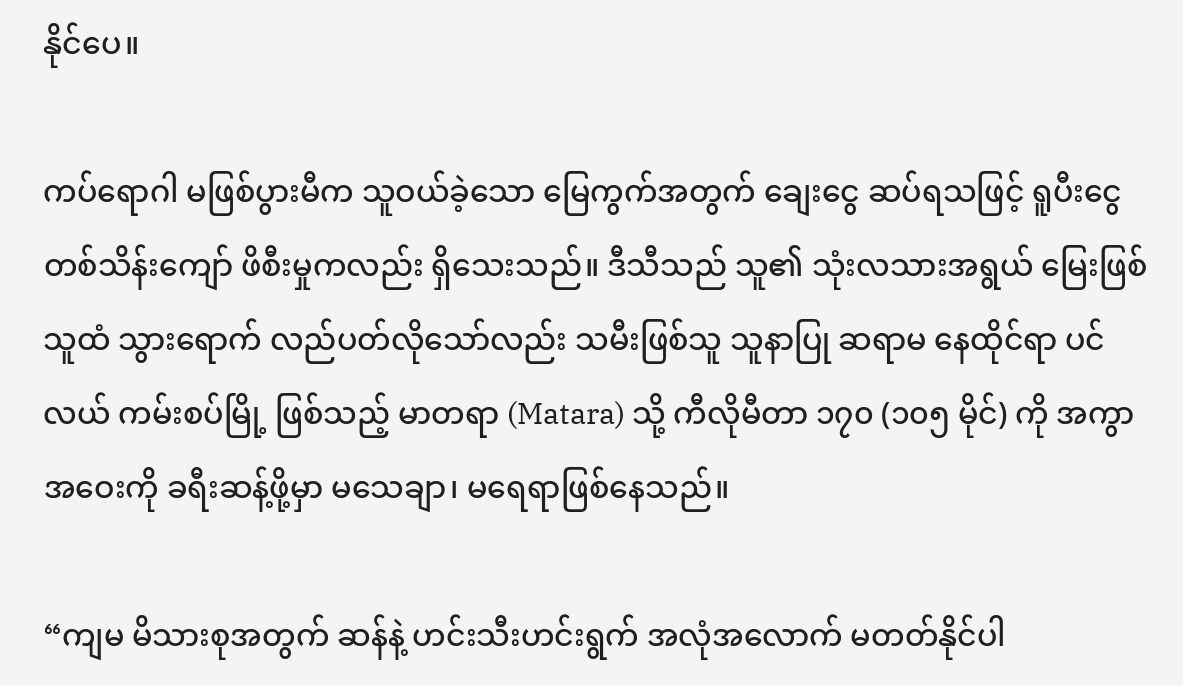နိုင်ပေ။

ကပ်ရောဂါ မဖြစ်ပွားမီက သူဝယ်ခဲ့သော မြေကွက်အတွက် ချေးငွေ ဆပ်ရသဖြင့် ရူပီးငွေ တစ်သိန်းကျော် ဖိစီးမှုကလည်း ရှိသေးသည်။ ဒီသီသည် သူ၏ သုံးလသားအရွယ် မြေးဖြစ်သူထံ သွားရောက် လည်ပတ်လိုသော်လည်း သမီးဖြစ်သူ သူနာပြု ဆရာမ နေထိုင်ရာ ပင်လယ် ကမ်းစပ်မြို့ ဖြစ်သည့် မာတရာ (Matara) သို့ ကီလိုမီတာ ၁၇၀ (၁၀၅ မိုင်) ကို အကွာအဝေးကို ခရီးဆန့်ဖို့မှာ မသေချာ၊ မရေရာဖြစ်နေသည်။

“ကျမ မိသားစုအတွက် ဆန်နဲ့ ဟင်းသီးဟင်းရွက် အလုံအလောက် မတတ်နိုင်ပါ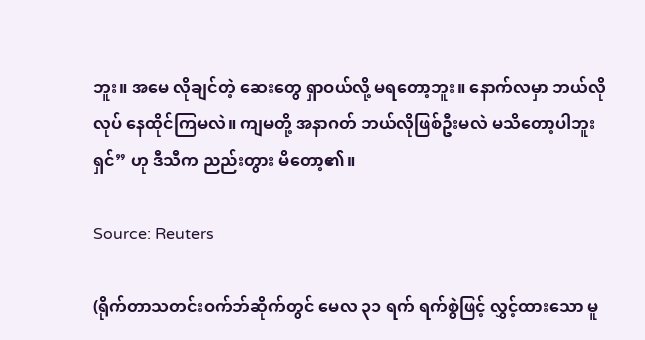ဘူး။ အမေ လိုချင်တဲ့ ဆေးတွေ ရှာဝယ်လို့ မရတော့ဘူး။ နောက်လမှာ ဘယ်လိုလုပ် နေထိုင်ကြမလဲ။ ကျမတို့ အနာဂတ် ဘယ်လိုဖြစ်ဦးမလဲ မသိတော့ပါဘူးရှင်” ဟု ဒီသီက ညည်းတွား မိတော့၏။

Source: Reuters

(ရိုက်တာသတင်းဝက်ဘ်ဆိုက်တွင် မေလ ၃၁ ရက် ရက်စွဲဖြင့် လွှင့်ထားသော မူ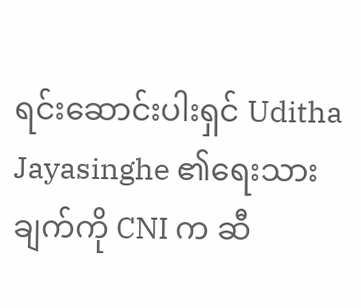ရင်းဆောင်းပါးရှင် Uditha Jayasinghe ၏ရေးသားချက်ကို CNI က ဆီ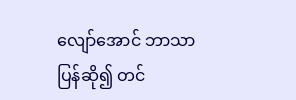လျော်အောင် ဘာသာပြန်ဆို၍ တင်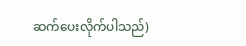ဆက်ပေးလိုက်ပါသည်)